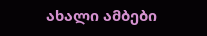ახალი ამბები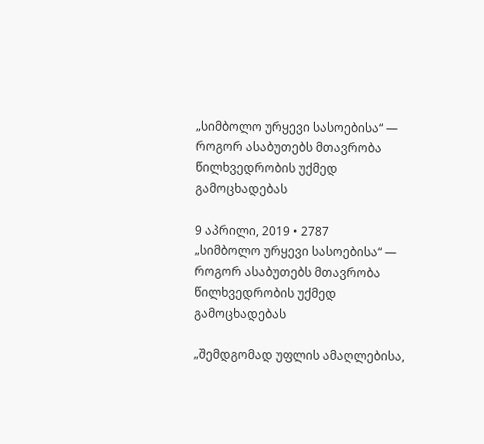„სიმბოლო ურყევი სასოებისა“ — როგორ ასაბუთებს მთავრობა წილხვედრობის უქმედ გამოცხადებას

9 აპრილი, 2019 • 2787
„სიმბოლო ურყევი სასოებისა“ — როგორ ასაბუთებს მთავრობა წილხვედრობის უქმედ გამოცხადებას

„შემდგომად უფლის ამაღლებისა,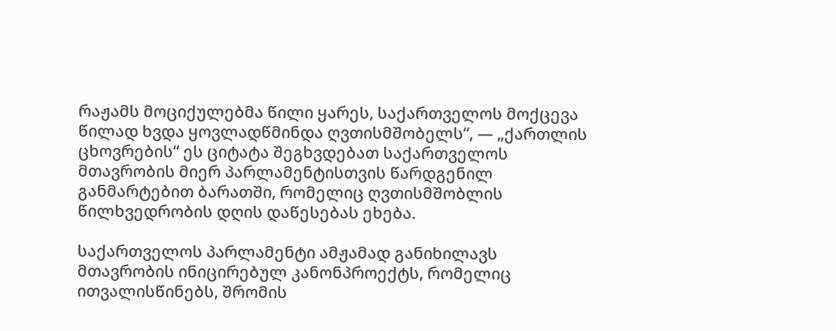რაჟამს მოციქულებმა წილი ყარეს, საქართველოს მოქცევა წილად ხვდა ყოვლადწმინდა ღვთისმშობელს“, — „ქართლის ცხოვრების“ ეს ციტატა შეგხვდებათ საქართველოს მთავრობის მიერ პარლამენტისთვის წარდგენილ განმარტებით ბარათში, რომელიც ღვთისმშობლის წილხვედრობის დღის დაწესებას ეხება.

საქართველოს პარლამენტი ამჟამად განიხილავს მთავრობის ინიცირებულ კანონპროექტს, რომელიც ითვალისწინებს, შრომის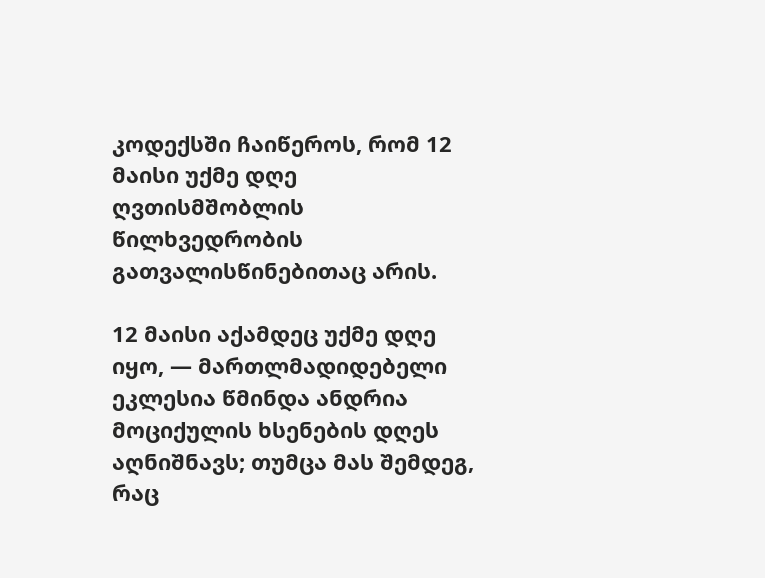კოდექსში ჩაიწეროს, რომ 12 მაისი უქმე დღე ღვთისმშობლის წილხვედრობის გათვალისწინებითაც არის.

12 მაისი აქამდეც უქმე დღე იყო, — მართლმადიდებელი ეკლესია წმინდა ანდრია მოციქულის ხსენების დღეს აღნიშნავს; თუმცა მას შემდეგ, რაც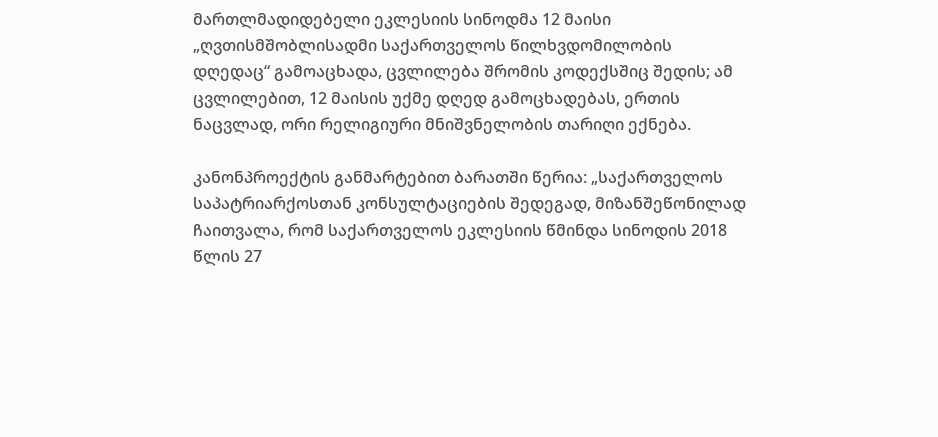მართლმადიდებელი ეკლესიის სინოდმა 12 მაისი „ღვთისმშობლისადმი საქართველოს წილხვდომილობის დღედაც“ გამოაცხადა, ცვლილება შრომის კოდექსშიც შედის; ამ ცვლილებით, 12 მაისის უქმე დღედ გამოცხადებას, ერთის ნაცვლად, ორი რელიგიური მნიშვნელობის თარიღი ექნება.

კანონპროექტის განმარტებით ბარათში წერია: „საქართველოს საპატრიარქოსთან კონსულტაციების შედეგად, მიზანშეწონილად ჩაითვალა, რომ საქართველოს ეკლესიის წმინდა სინოდის 2018 წლის 27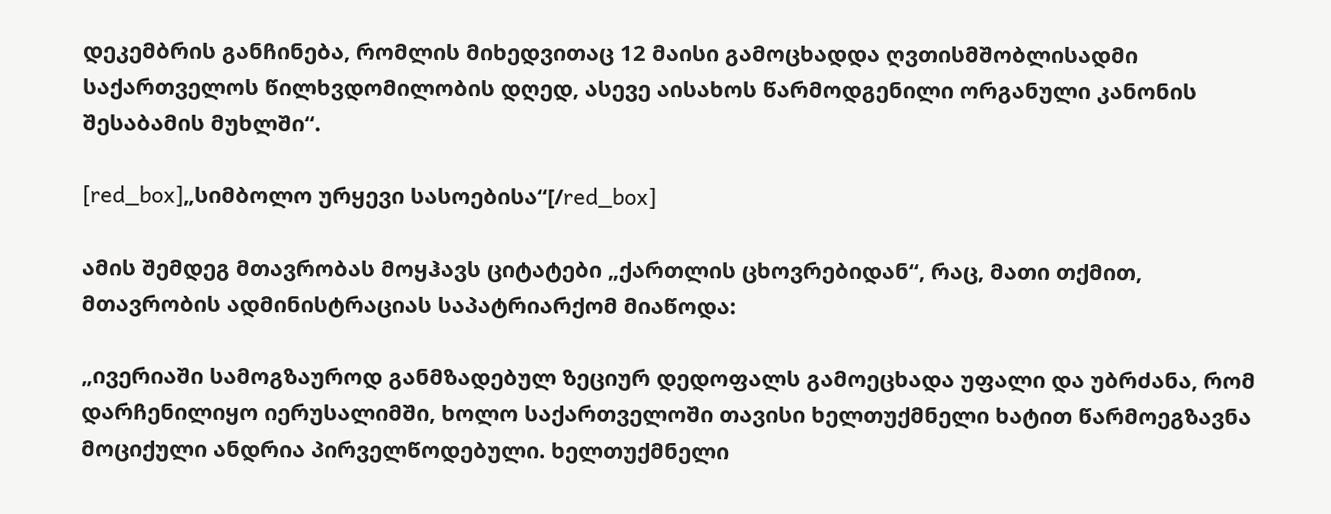დეკემბრის განჩინება, რომლის მიხედვითაც 12 მაისი გამოცხადდა ღვთისმშობლისადმი საქართველოს წილხვდომილობის დღედ, ასევე აისახოს წარმოდგენილი ორგანული კანონის შესაბამის მუხლში“.

[red_box]„სიმბოლო ურყევი სასოებისა“[/red_box]

ამის შემდეგ მთავრობას მოყჰავს ციტატები „ქართლის ცხოვრებიდან“, რაც, მათი თქმით, მთავრობის ადმინისტრაციას საპატრიარქომ მიაწოდა:

„ივერიაში სამოგზაუროდ განმზადებულ ზეციურ დედოფალს გამოეცხადა უფალი და უბრძანა, რომ დარჩენილიყო იერუსალიმში, ხოლო საქართველოში თავისი ხელთუქმნელი ხატით წარმოეგზავნა მოციქული ანდრია პირველწოდებული. ხელთუქმნელი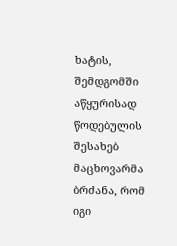ხატის, შემდგომში აწყურისად წოდებულის შესახებ მაცხოვარმა ბრძანა, რომ იგი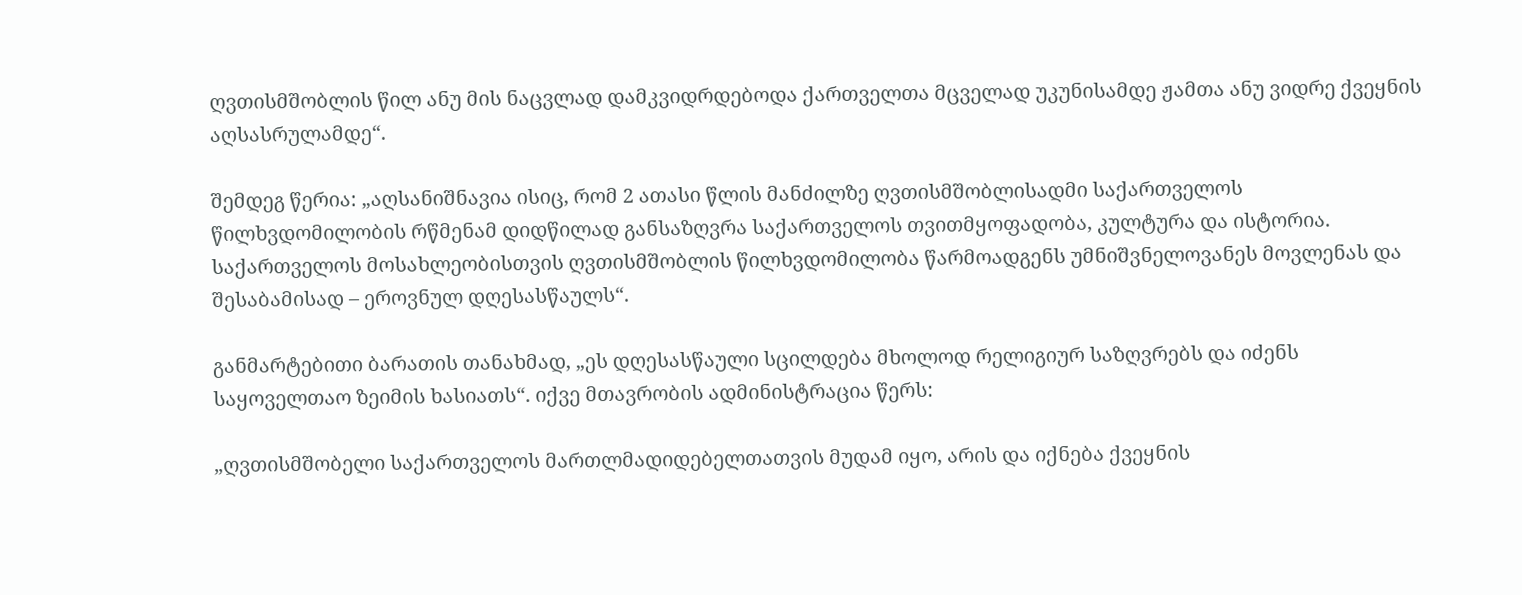ღვთისმშობლის წილ ანუ მის ნაცვლად დამკვიდრდებოდა ქართველთა მცველად უკუნისამდე ჟამთა ანუ ვიდრე ქვეყნის აღსასრულამდე“.

შემდეგ წერია: „აღსანიშნავია ისიც, რომ 2 ათასი წლის მანძილზე ღვთისმშობლისადმი საქართველოს წილხვდომილობის რწმენამ დიდწილად განსაზღვრა საქართველოს თვითმყოფადობა, კულტურა და ისტორია. საქართველოს მოსახლეობისთვის ღვთისმშობლის წილხვდომილობა წარმოადგენს უმნიშვნელოვანეს მოვლენას და შესაბამისად – ეროვნულ დღესასწაულს“.

განმარტებითი ბარათის თანახმად, „ეს დღესასწაული სცილდება მხოლოდ რელიგიურ საზღვრებს და იძენს საყოველთაო ზეიმის ხასიათს“. იქვე მთავრობის ადმინისტრაცია წერს:

„ღვთისმშობელი საქართველოს მართლმადიდებელთათვის მუდამ იყო, არის და იქნება ქვეყნის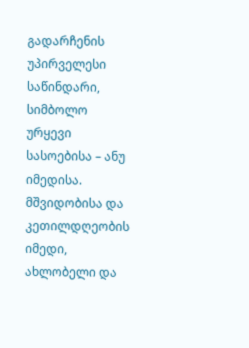გადარჩენის უპირველესი საწინდარი, სიმბოლო ურყევი სასოებისა – ანუ იმედისა. მშვიდობისა და კეთილდღეობის იმედი, ახლობელი და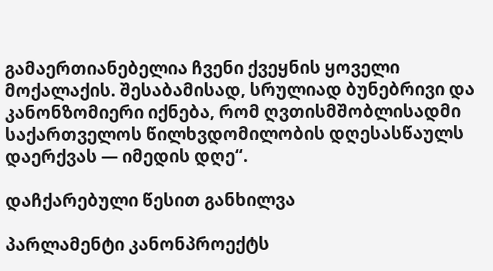გამაერთიანებელია ჩვენი ქვეყნის ყოველი მოქალაქის. შესაბამისად, სრულიად ბუნებრივი და კანონზომიერი იქნება, რომ ღვთისმშობლისადმი საქართველოს წილხვდომილობის დღესასწაულს დაერქვას — იმედის დღე“.

დაჩქარებული წესით განხილვა

პარლამენტი კანონპროექტს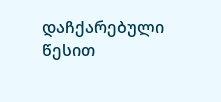დაჩქარებული წესით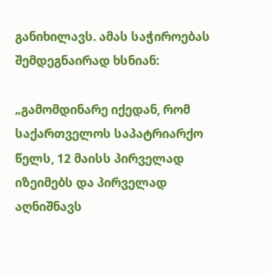განიხილავს. ამას საჭიროებას შემდეგნაირად ხსნიან:

„გამომდინარე იქედან, რომ საქართველოს საპატრიარქო წელს, 12 მაისს პირველად იზეიმებს და პირველად აღნიშნავს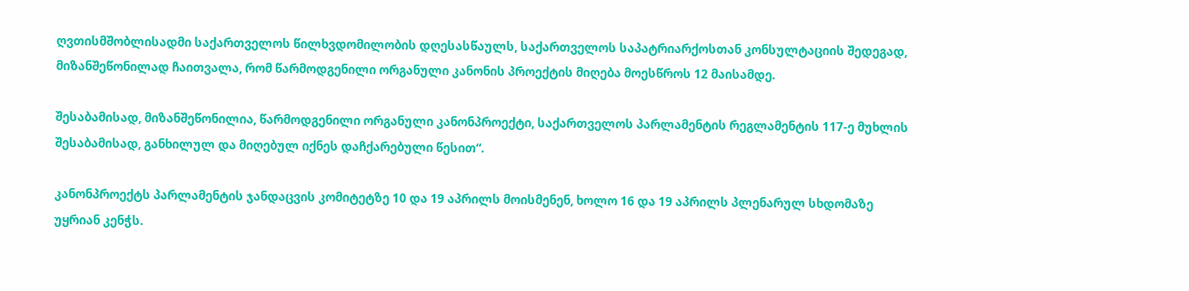ღვთისმშობლისადმი საქართველოს წილხვდომილობის დღესასწაულს, საქართველოს საპატრიარქოსთან კონსულტაციის შედეგად, მიზანშეწონილად ჩაითვალა, რომ წარმოდგენილი ორგანული კანონის პროექტის მიღება მოესწროს 12 მაისამდე.

შესაბამისად, მიზანშეწონილია, წარმოდგენილი ორგანული კანონპროექტი, საქართველოს პარლამენტის რეგლამენტის 117-ე მუხლის შესაბამისად, განხილულ და მიღებულ იქნეს დაჩქარებული წესით“.

კანონპროექტს პარლამენტის ჯანდაცვის კომიტეტზე 10 და 19 აპრილს მოისმენენ, ხოლო 16 და 19 აპრილს პლენარულ სხდომაზე უყრიან კენჭს.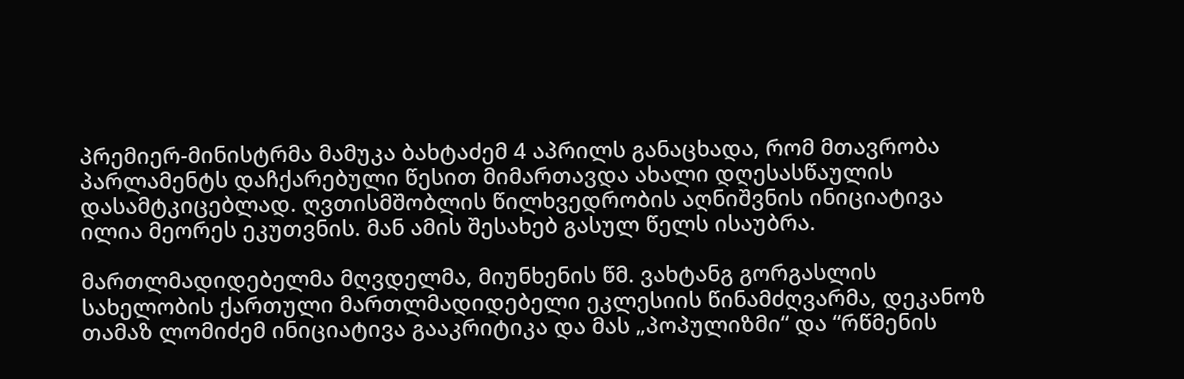პრემიერ-მინისტრმა მამუკა ბახტაძემ 4 აპრილს განაცხადა, რომ მთავრობა პარლამენტს დაჩქარებული წესით მიმართავდა ახალი დღესასწაულის დასამტკიცებლად. ღვთისმშობლის წილხვედრობის აღნიშვნის ინიციატივა ილია მეორეს ეკუთვნის. მან ამის შესახებ გასულ წელს ისაუბრა.

მართლმადიდებელმა მღვდელმა, მიუნხენის წმ. ვახტანგ გორგასლის სახელობის ქართული მართლმადიდებელი ეკლესიის წინამძღვარმა, დეკანოზ თამაზ ლომიძემ ინიციატივა გააკრიტიკა და მას „პოპულიზმი“ და “რწმენის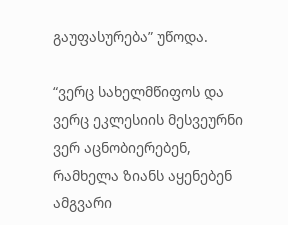გაუფასურება” უწოდა.

“ვერც სახელმწიფოს და ვერც ეკლესიის მესვეურნი ვერ აცნობიერებენ, რამხელა ზიანს აყენებენ ამგვარი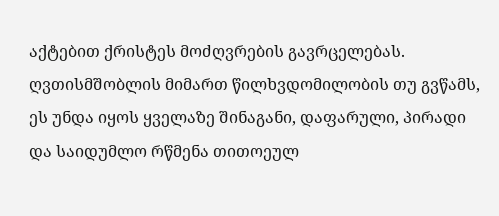აქტებით ქრისტეს მოძღვრების გავრცელებას. ღვთისმშობლის მიმართ წილხვდომილობის თუ გვწამს, ეს უნდა იყოს ყველაზე შინაგანი, დაფარული, პირადი და საიდუმლო რწმენა თითოეულ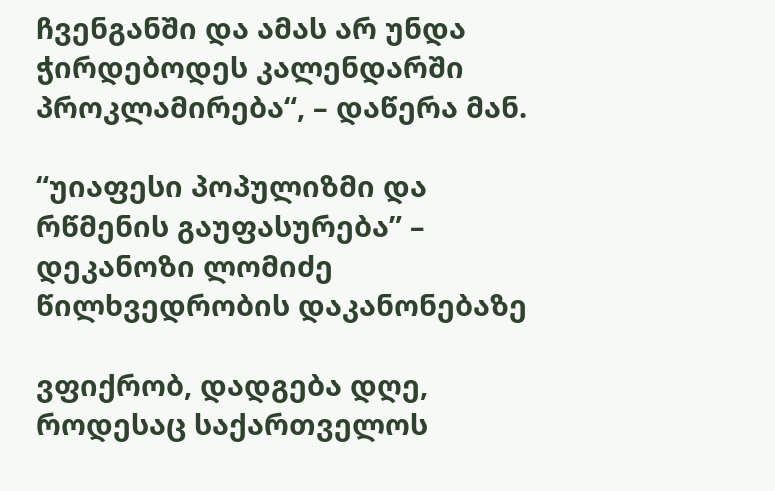ჩვენგანში და ამას არ უნდა ჭირდებოდეს კალენდარში პროკლამირება“, – დაწერა მან.

“უიაფესი პოპულიზმი და რწმენის გაუფასურება” – დეკანოზი ლომიძე წილხვედრობის დაკანონებაზე

ვფიქრობ, დადგება დღე, როდესაც საქართველოს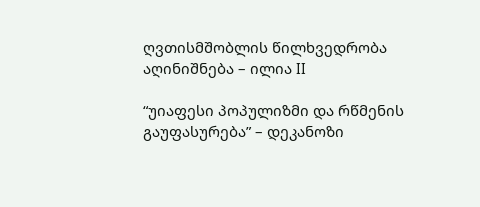ღვთისმშობლის წილხვედრობა აღინიშნება – ილია II

“უიაფესი პოპულიზმი და რწმენის გაუფასურება” – დეკანოზი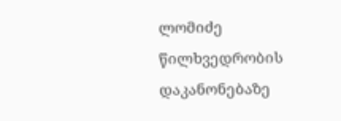ლომიძე წილხვედრობის დაკანონებაზე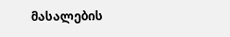მასალების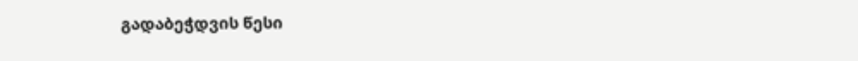გადაბეჭდვის წესი